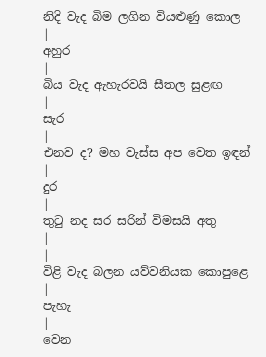නිදි වැද බිම ලගින වියළුණු කොල
|
අහුර
|
බිය වැද ඇහැරවයි සීතල සුළඟ
|
සැර
|
එනව ද? මහ වැස්ස අප වෙත ඉඳන්
|
දුර
|
තුටු නද සර සරින් විමසයි අතු
|
|
විළි වැද බලන යව්වනියක කොපුළෙ
|
පැහැ
|
වෙන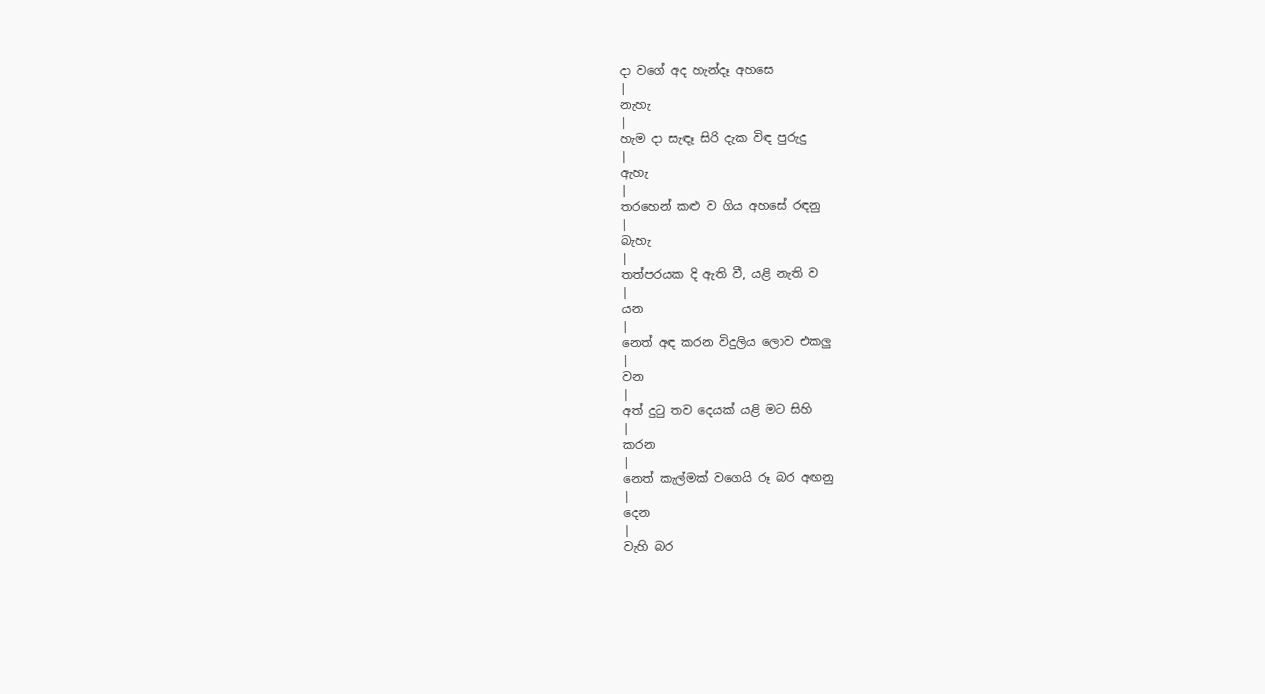දා වගේ අද හැන්දෑ අහසෙ
|
නැහැ
|
හැම දා සැඳෑ සිරි දැක විඳ පුරුදු
|
ඇහැ
|
තරහෙන් කළු ව ගිය අහසේ රඳනු
|
බැහැ
|
තත්පරයක දි ඇති වී, යළි නැති ව
|
යන
|
නෙත් අඳ කරන විදුලිය ලොව එකලු
|
වන
|
අත් දුටු තව දෙයක් යළි මට සිහි
|
කරන
|
නෙත් කැල්මක් වගෙයි රූ බර අඟනු
|
දෙන
|
වැහි බර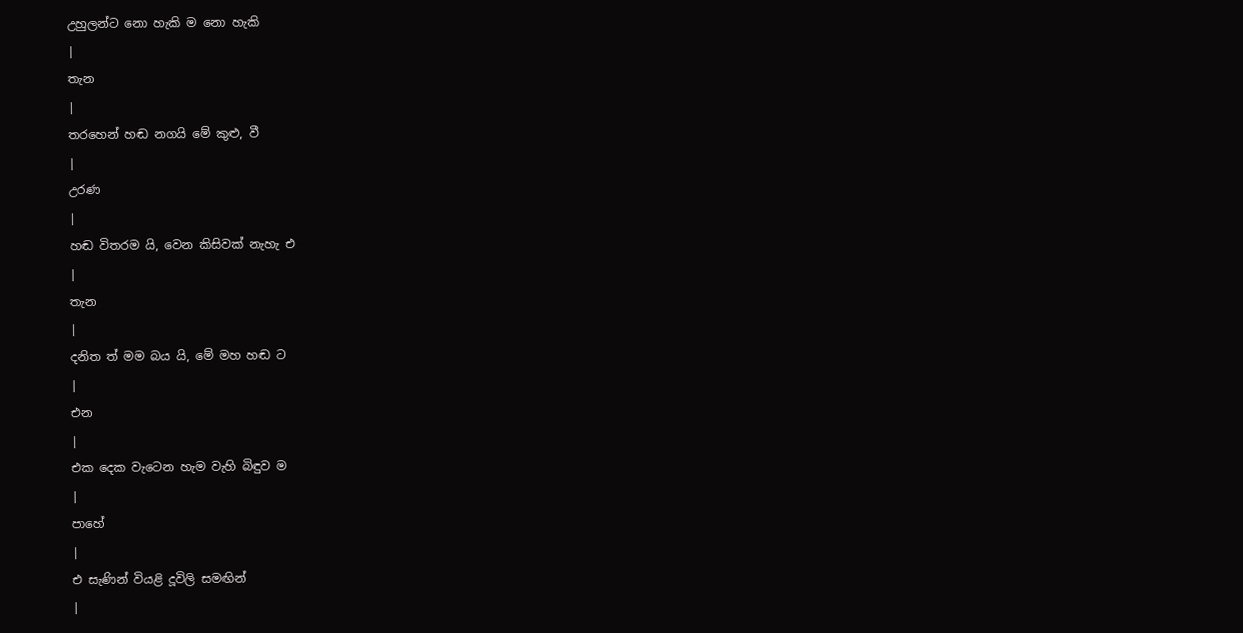උහුලන්ට නො හැකි ම නො හැකි
|
තැන
|
තරහෙන් හඬ නගයි මේ කුළු, වී
|
උරණ
|
හඬ විතරම යි, වෙන කිසිවක් නැහැ එ
|
තැන
|
දනිත ත් මම බය යි, මේ මහ හඬ ට
|
එන
|
එක දෙක වැටෙන හැම වැහි බිඳුව ම
|
පාහේ
|
එ සැණින් වියළි දූවිලි සමඟින්
|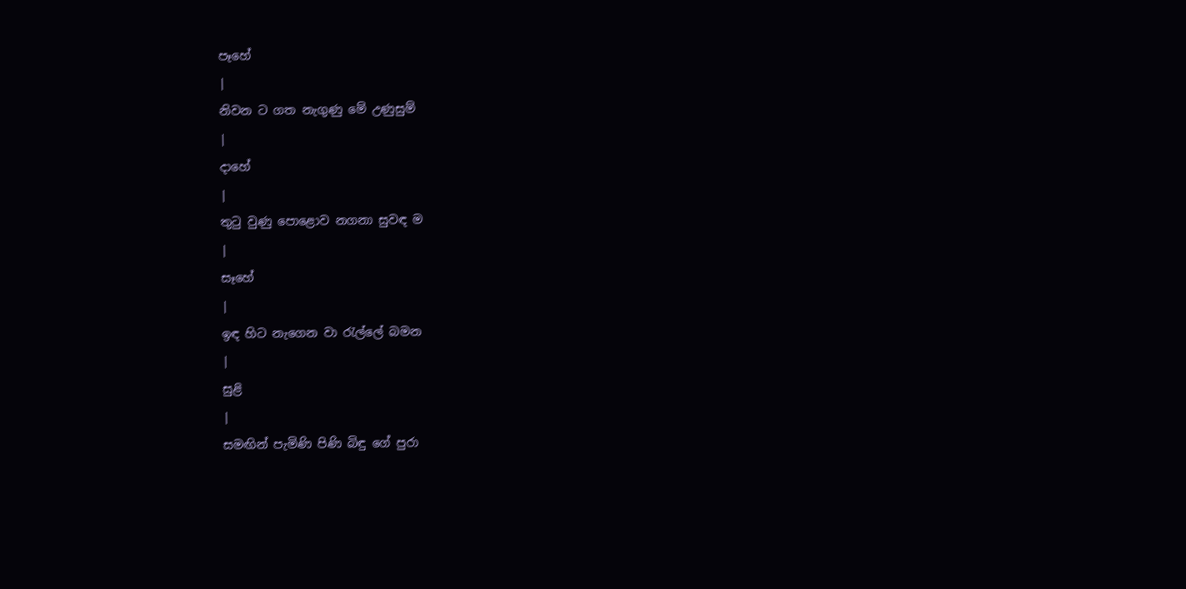පෑහේ
|
නිවන ට ගත නැගුණු මේ උණුසුම්
|
දාහේ
|
තුටු වුණු පොළොව නගනා සුවඳ ම
|
සෑහේ
|
ඉඳ හිට නැගෙන වා රැල්ලේ බමන
|
සුළි
|
සමඟින් පැමිණි පිණි බිඳු ගේ පුරා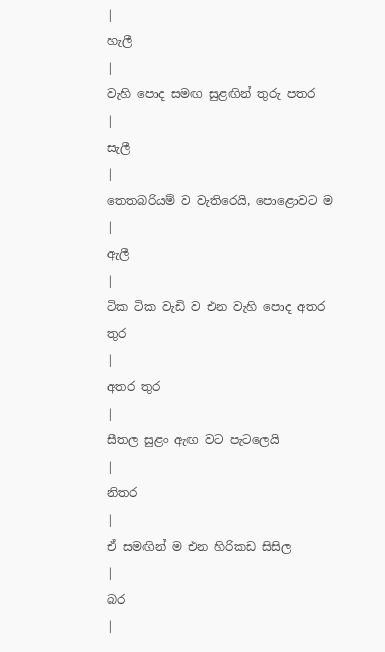|
හැලී
|
වැහි පොද සමඟ සුළඟින් තුරු පතර
|
සැලී
|
තෙතබරියම් ව වැතිරෙයි, පොළොවට ම
|
ඇලී
|
ටික ටික වැඩි ව එන වැහි පොද අතර තුර
|
අතර තුර
|
සීතල සුළං ඇඟ වට පැටලෙයි
|
නිතර
|
ඒ සමඟින් ම එන හිරිකඩ සිසිල
|
බර
|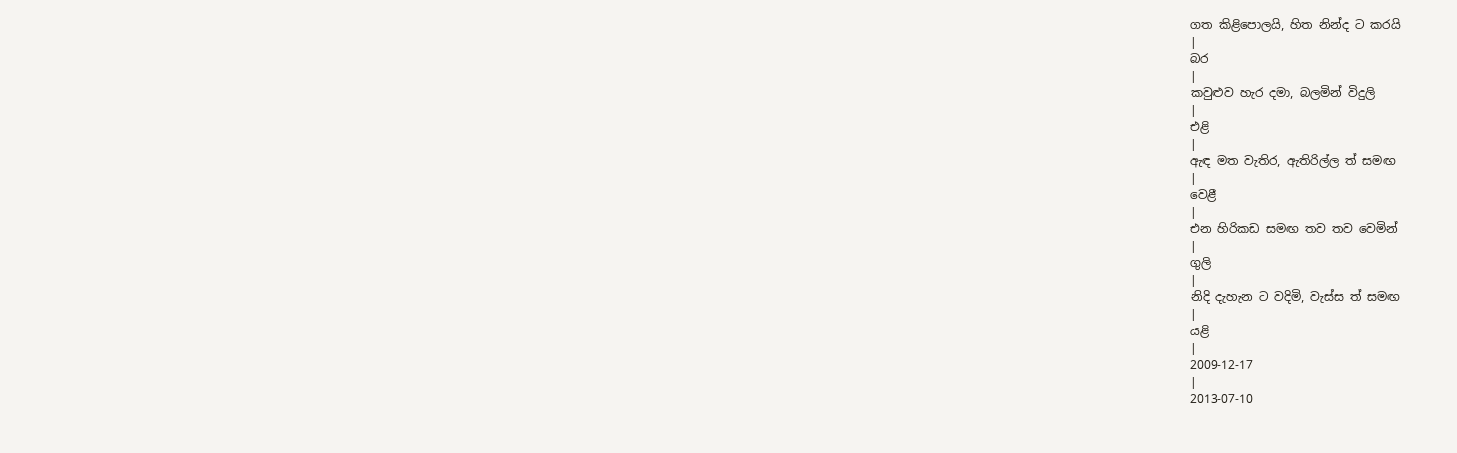ගත කිළිපොලයි, හිත නින්ද ට කරයි
|
බර
|
කවුළුව හැර දමා, බලමින් විදුලි
|
එළි
|
ඇඳ මත වැතිර, ඇතිරිල්ල ත් සමඟ
|
වෙළී
|
එන හිරිකඩ සමඟ තව තව වෙමින්
|
ගුලි
|
නිදි දැහැන ට වදිමි, වැස්ස ත් සමඟ
|
යළි
|
2009-12-17
|
2013-07-10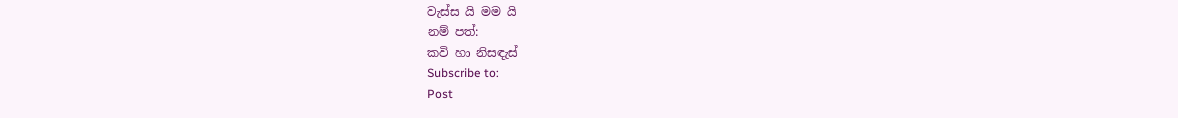වැස්ස යි මම යි
නම් පත්:
කවි හා නිසඳැස්
Subscribe to:
Post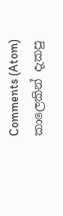Comments (Atom)
කාලෙකින් දැකපු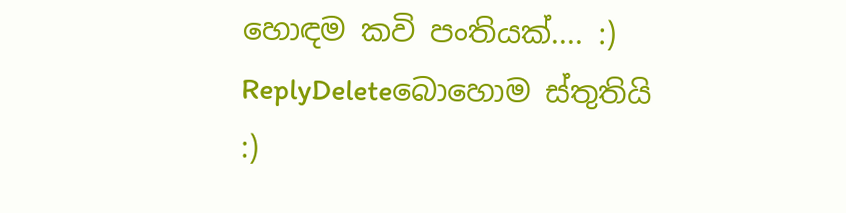හොඳම කවි පංතියක්.... :)
ReplyDeleteබොහොම ස්තුතියි :)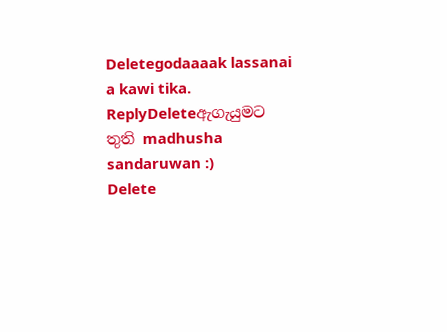Deletegodaaaak lassanai a kawi tika.
ReplyDeleteඇගැයුමට තුති madhusha sandaruwan :)
Delete